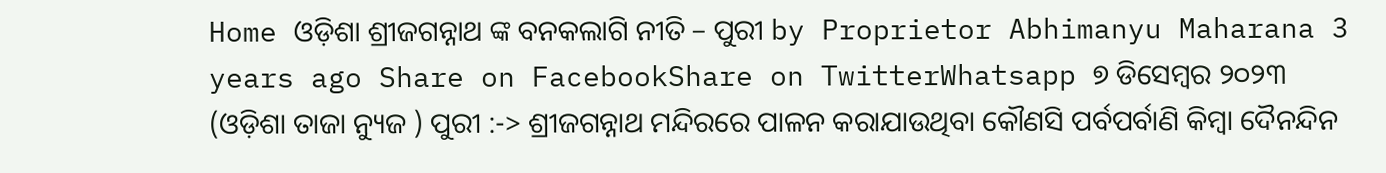Home ଓଡ଼ିଶା ଶ୍ରୀଜଗନ୍ନାଥ ଙ୍କ ବନକଲାଗି ନୀତି – ପୁରୀ by Proprietor Abhimanyu Maharana 3 years ago Share on FacebookShare on TwitterWhatsapp ୭ ଡିସେମ୍ବର ୨୦୨୩ (ଓଡ଼ିଶା ତାଜା ନ୍ୟୁଜ ) ପୁରୀ :-> ଶ୍ରୀଜଗନ୍ନାଥ ମନ୍ଦିରରେ ପାଳନ କରାଯାଉଥିବା କୌଣସି ପର୍ବପର୍ବାଣି କିମ୍ବା ଦୈନନ୍ଦିନ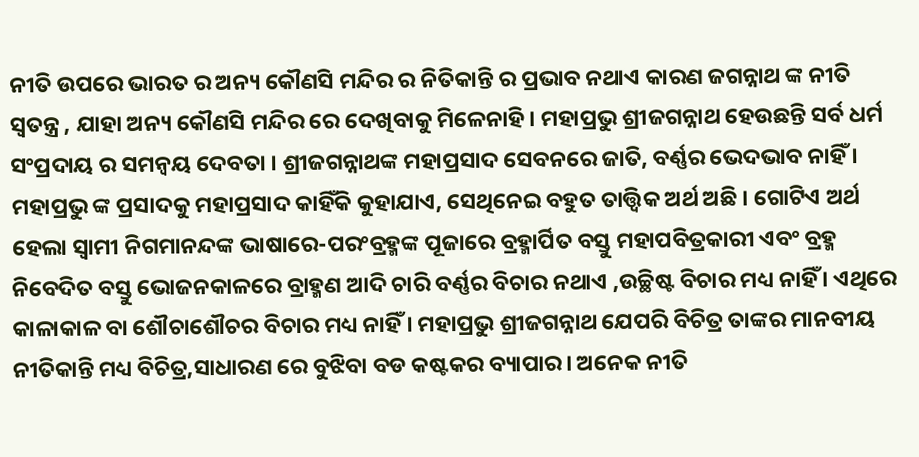ନୀତି ଉପରେ ଭାରତ ର ଅନ୍ୟ କୌଣସି ମନ୍ଦିର ର ନିତିକାନ୍ତି ର ପ୍ରଭାବ ନଥାଏ କାରଣ ଜଗନ୍ନାଥ ଙ୍କ ନୀତି ସ୍ଵତନ୍ତ୍ର , ଯାହା ଅନ୍ୟ କୌଣସି ମନ୍ଦିର ରେ ଦେଖିବାକୁ ମିଳେନାହି। ମହାପ୍ରଭୁ ଶ୍ରୀଜଗନ୍ନାଥ ହେଉଛନ୍ତି ସର୍ବ ଧର୍ମ ସଂପ୍ରଦାୟ ର ସମନ୍ୱୟ ଦେବତା । ଶ୍ରୀଜଗନ୍ନାଥଙ୍କ ମହାପ୍ରସାଦ ସେବନରେ ଜାତି, ବର୍ଣ୍ଣର ଭେଦଭାବ ନାହିଁ । ମହାପ୍ରଭୁ ଙ୍କ ପ୍ରସାଦକୁ ମହାପ୍ରସାଦ କାହିଁକି କୁହାଯାଏ, ସେଥିନେଇ ବହୁତ ତାତ୍ତ୍ୱିକ ଅର୍ଥ ଅଛି । ଗୋଟିଏ ଅର୍ଥ ହେଲା ସ୍ୱାମୀ ନିଗମାନନ୍ଦଙ୍କ ଭାଷାରେ-ପରଂବ୍ରହ୍ମଙ୍କ ପୂଜାରେ ବ୍ରହ୍ମାର୍ପିତ ବସ୍ତୁ ମହାପବିତ୍ରକାରୀ ଏବଂ ବ୍ରହ୍ମ ନିବେଦିତ ବସ୍ତୁ ଭୋଜନକାଳରେ ବ୍ରାହ୍ମଣ ଆଦି ଚାରି ବର୍ଣ୍ଣର ବିଚାର ନଥାଏ ,ଉଚ୍ଛିଷ୍ଟ ବିଚାର ମଧ୍ୟ ନାହିଁ । ଏଥିରେ କାଳାକାଳ ବା ଶୌଚାଶୌଚର ବିଚାର ମଧ୍ୟ ନାହିଁ । ମହାପ୍ରଭୁ ଶ୍ରୀଜଗନ୍ନାଥ ଯେପରି ବିଚିତ୍ର ତାଙ୍କର ମାନବୀୟ ନୀତିକାନ୍ତି ମଧ୍ୟ ବିଚିତ୍ର,ସାଧାରଣ ରେ ବୁଝିବା ବଡ କଷ୍ଟକର ବ୍ୟାପାର। ଅନେକ ନୀତି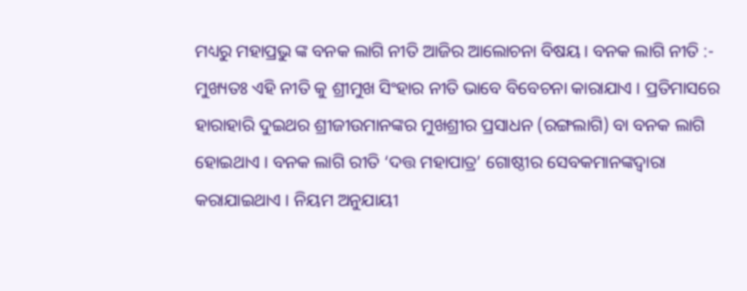ମଧ୍ୟରୁ ମହାପ୍ରଭୁ ଙ୍କ ବନକ ଲାଗି ନୀତି ଆଜିର ଆଲୋଚନା ବିଷୟ। ବନକ ଲାଗି ନୀତି :- ମୁଖ୍ୟତଃ ଏହି ନୀତି କୁ ଶ୍ରୀମୁଖ ସିଂହାର ନୀତି ଭାବେ ବିବେଚନା କାରାଯାଏ । ପ୍ରତିମାସରେ ହାରାହାରି ଦୁଇଥର ଶ୍ରୀଜୀଉମାନଙ୍କର ମୁଖଶ୍ରୀର ପ୍ରସାଧନ (ରଙ୍ଗଲାଗି) ବା ବନକ ଲାଗି ହୋଇଥାଏ । ବନକ ଲାଗି ରୀତି ‘ଦତ୍ତ ମହାପାତ୍ର’ ଗୋଷ୍ଠୀର ସେବକମାନଙ୍କଦ୍ୱାରା କରାଯାଇଥାଏ । ନିୟମ ଅନୁଯାୟୀ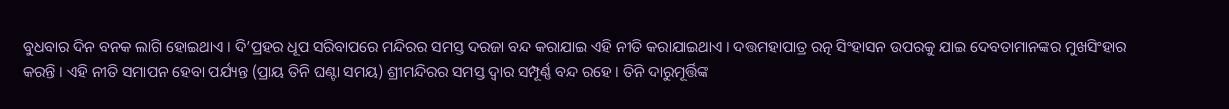ବୁଧବାର ଦିନ ବନକ ଲାଗି ହୋଇଥାଏ । ଦି’ପ୍ରହର ଧୂପ ସରିବାପରେ ମନ୍ଦିରର ସମସ୍ତ ଦରଜା ବନ୍ଦ କରାଯାଇ ଏହି ନୀତି କରାଯାଇଥାଏ । ଦତ୍ତମହାପାତ୍ର ରତ୍ନ ସିଂହାସନ ଉପରକୁ ଯାଇ ଦେବତାମାନଙ୍କର ମୁଖସିଂହାର କରନ୍ତି । ଏହି ନୀତି ସମାପନ ହେବା ପର୍ଯ୍ୟନ୍ତ (ପ୍ରାୟ ତିନି ଘଣ୍ଟା ସମୟ) ଶ୍ରୀମନ୍ଦିରର ସମସ୍ତ ଦ୍ୱାର ସମ୍ପୂର୍ଣ୍ଣ ବନ୍ଦ ରହେ । ତିନି ଦାରୁମୂର୍ତ୍ତିଙ୍କ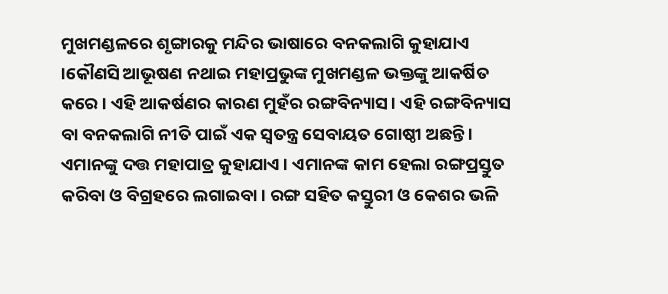ମୁଖମଣ୍ଡଳରେ ଶୃଙ୍ଗାରକୁ ମନ୍ଦିର ଭାଷାରେ ବନକଲାଗି କୁହାଯାଏ ।କୌଣସି ଆଭୂଷଣ ନଥାଇ ମହାପ୍ରଭୁଙ୍କ ମୁଖମଣ୍ଡଳ ଭକ୍ତଙ୍କୁ ଆକର୍ଷିତ କରେ । ଏହି ଆକର୍ଷଣର କାରଣ ମୁହଁର ରଙ୍ଗବିନ୍ୟାସ । ଏହି ରଙ୍ଗବିନ୍ୟାସ ବା ବନକଲାଗି ନୀତି ପାଇଁ ଏକ ସ୍ୱତନ୍ତ୍ର ସେବାୟତ ଗୋଷ୍ଠୀ ଅଛନ୍ତି । ଏମାନଙ୍କୁ ଦତ୍ତ ମହାପାତ୍ର କୁହାଯାଏ । ଏମାନଙ୍କ କାମ ହେଲା ରଙ୍ଗପ୍ରସ୍ତୁତ କରିବା ଓ ବିଗ୍ରହରେ ଲଗାଇବା । ରଙ୍ଗ ସହିତ କସ୍ତୁରୀ ଓ କେଶର ଭଳି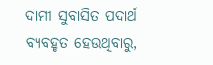ଦାମୀ ସୁବାସିତ ପଦାର୍ଥ ବ୍ୟବହୃତ ହେଉଥିବାରୁ,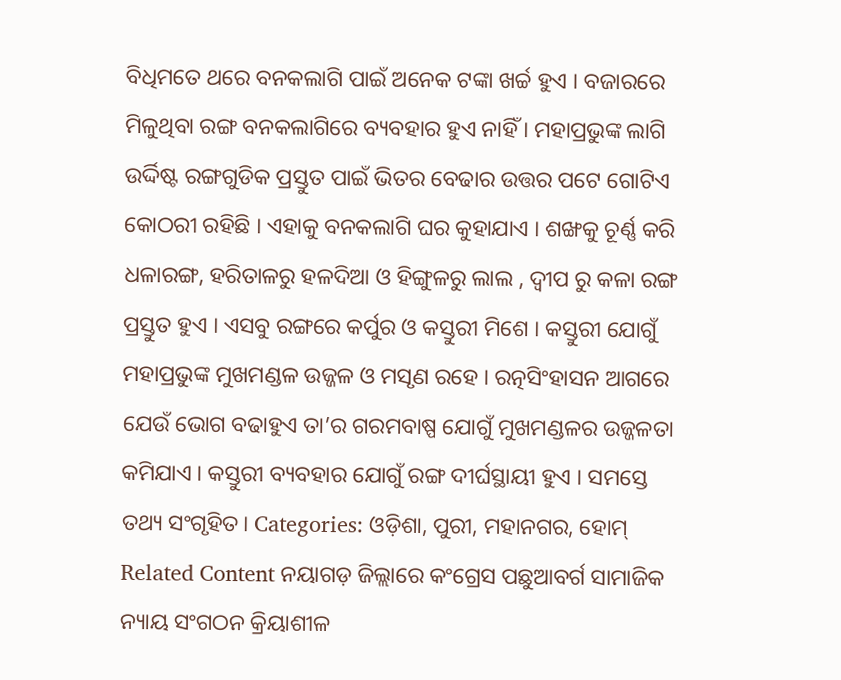ବିଧିମତେ ଥରେ ବନକଲାଗି ପାଇଁ ଅନେକ ଟଙ୍କା ଖର୍ଚ୍ଚ ହୁଏ । ବଜାରରେ ମିଳୁଥିବା ରଙ୍ଗ ବନକଲାଗିରେ ବ୍ୟବହାର ହୁଏ ନାହିଁ । ମହାପ୍ରଭୁଙ୍କ ଲାଗି ଉର୍ଦ୍ଦିଷ୍ଟ ରଙ୍ଗଗୁଡିକ ପ୍ରସ୍ତୁତ ପାଇଁ ଭିତର ବେଢାର ଉତ୍ତର ପଟେ ଗୋଟିଏ କୋଠରୀ ରହିଛି । ଏହାକୁ ବନକଲାଗି ଘର କୁହାଯାଏ । ଶଙ୍ଖକୁ ଚୂର୍ଣ୍ଣ କରି ଧଳାରଙ୍ଗ, ହରିତାଳରୁ ହଳଦିଆ ଓ ହିଙ୍ଗୁଳରୁ ଲାଲ , ଦ୍ଵୀପ ରୁ କଳା ରଙ୍ଗ ପ୍ରସ୍ତୁତ ହୁଏ । ଏସବୁ ରଙ୍ଗରେ କର୍ପୁର ଓ କସ୍ତୁରୀ ମିଶେ । କସ୍ତୁରୀ ଯୋଗୁଁ ମହାପ୍ରଭୁଙ୍କ ମୁଖମଣ୍ଡଳ ଉଜ୍ଜଳ ଓ ମସୃଣ ରହେ । ରତ୍ନସିଂହାସନ ଆଗରେ ଯେଉଁ ଭୋଗ ବଢାହୁଏ ତା’ର ଗରମବାଷ୍ପ ଯୋଗୁଁ ମୁଖମଣ୍ଡଳର ଉଜ୍ଜଳତା କମିଯାଏ । କସ୍ତୁରୀ ବ୍ୟବହାର ଯୋଗୁଁ ରଙ୍ଗ ଦୀର୍ଘସ୍ଥାୟୀ ହୁଏ । ସମସ୍ତେ ତଥ୍ୟ ସଂଗୃହିତ। Categories: ଓଡ଼ିଶା, ପୁରୀ, ମହାନଗର, ହୋମ୍ Related Content ନୟାଗଡ଼ ଜିଲ୍ଲାରେ କଂଗ୍ରେସ ପଛୁଆବର୍ଗ ସାମାଜିକ ନ୍ୟାୟ ସଂଗଠନ କ୍ରିୟାଶୀଳ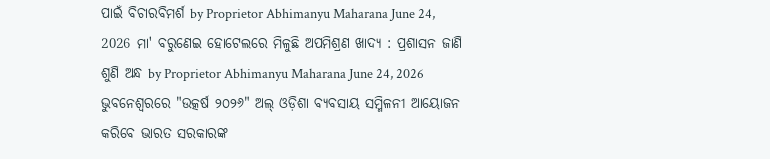ପାଇଁ ବିଚାରବିମର୍ଶ by Proprietor Abhimanyu Maharana June 24, 2026 ମା' ବରୁଣେଇ ହୋଟେଲରେ ମିଳୁଛି ଅପମିଶ୍ରଣ ଖାଦ୍ୟ : ପ୍ରଶାସନ ଜାଣି ଶୁଣି ଅନ୍ଧ by Proprietor Abhimanyu Maharana June 24, 2026 ଭୁବନେଶ୍ୱରରେ "ଉତ୍କର୍ଷ ୨୦୨୬" ଅଲ୍ ଓଡ଼ିଶା ବ୍ୟବସାୟ ସମ୍ମିଳନୀ ଆୟୋଜନ କରିବେ ଭାରତ ସରକାରଙ୍କ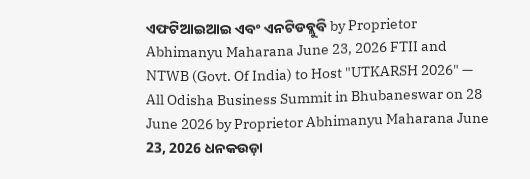ଏଫଟିଆଇଆଇ ଏବଂ ଏନଟିଡବ୍ଲୁବି by Proprietor Abhimanyu Maharana June 23, 2026 FTII and NTWB (Govt. Of India) to Host "UTKARSH 2026" — All Odisha Business Summit in Bhubaneswar on 28 June 2026 by Proprietor Abhimanyu Maharana June 23, 2026 ଧନକଉଡ଼ା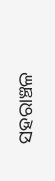ସହରାଞ୍ଚଳ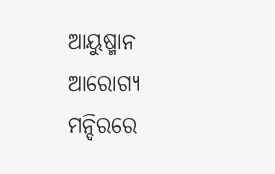ଆୟୁଷ୍ମାନ ଆରୋଗ୍ୟ ମନ୍ଦିରରେ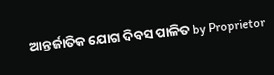ଆନ୍ତର୍ଜାତିକ ଯୋଗ ଦିବସ ପାଳିତ by Proprietor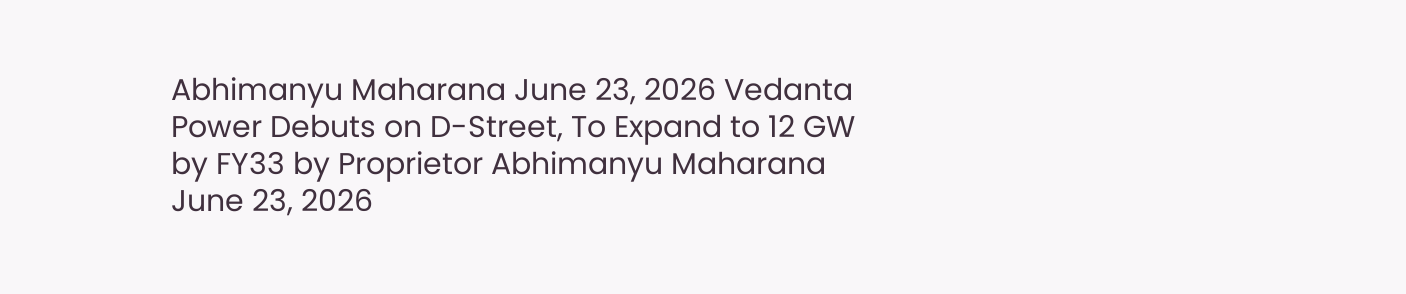Abhimanyu Maharana June 23, 2026 Vedanta Power Debuts on D-Street, To Expand to 12 GW by FY33 by Proprietor Abhimanyu Maharana June 23, 2026